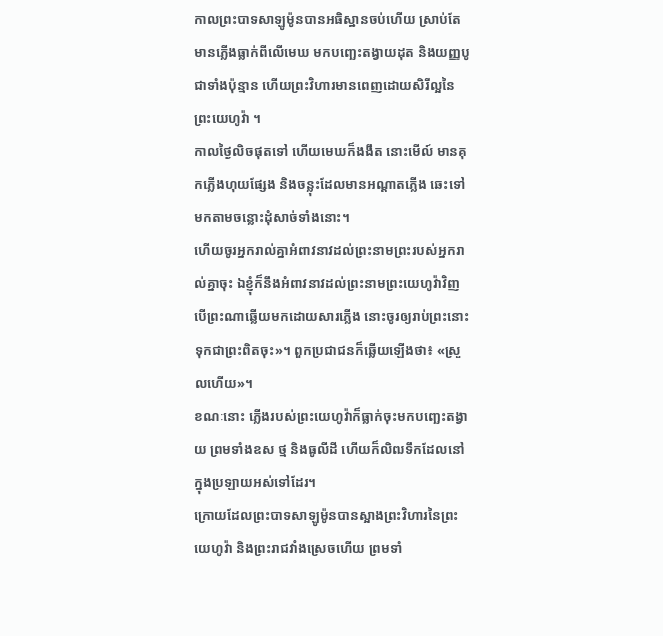កាលព្រះបាទសាឡូម៉ូនបានអធិស្ឋានចប់ហើយ ស្រាប់តែមានភ្លើងធ្លាក់ពីលើមេឃ មកបញ្ឆេះតង្វាយដុត និងយញ្ញបូជាទាំងប៉ុន្មាន ហើយព្រះវិហារមានពេញដោយសិរីល្អនៃព្រះយេហូវ៉ា ។
កាលថ្ងៃលិចផុតទៅ ហើយមេឃក៏ងងឹត នោះមើល៍ មានគុកភ្លើងហុយផ្សែង និងចន្លុះដែលមានអណ្ដាតភ្លើង ឆេះទៅមកតាមចន្លោះដុំសាច់ទាំងនោះ។
ហើយចូរអ្នករាល់គ្នាអំពាវនាវដល់ព្រះនាមព្រះរបស់អ្នករាល់គ្នាចុះ ឯខ្ញុំក៏នឹងអំពាវនាវដល់ព្រះនាមព្រះយេហូវ៉ាវិញ បើព្រះណាឆ្លើយមកដោយសារភ្លើង នោះចូរឲ្យរាប់ព្រះនោះទុកជាព្រះពិតចុះ»។ ពួកប្រជាជនក៏ឆ្លើយឡើងថា៖ «ស្រួលហើយ»។
ខណៈនោះ ភ្លើងរបស់ព្រះយេហូវ៉ាក៏ធ្លាក់ចុះមកបញ្ឆេះតង្វាយ ព្រមទាំងឧស ថ្ម និងធូលីដី ហើយក៏លិឍទឹកដែលនៅក្នុងប្រឡាយអស់ទៅដែរ។
ក្រោយដែលព្រះបាទសាឡូម៉ូនបានស្អាងព្រះវិហារនៃព្រះយេហូវ៉ា និងព្រះរាជវាំងស្រេចហើយ ព្រមទាំ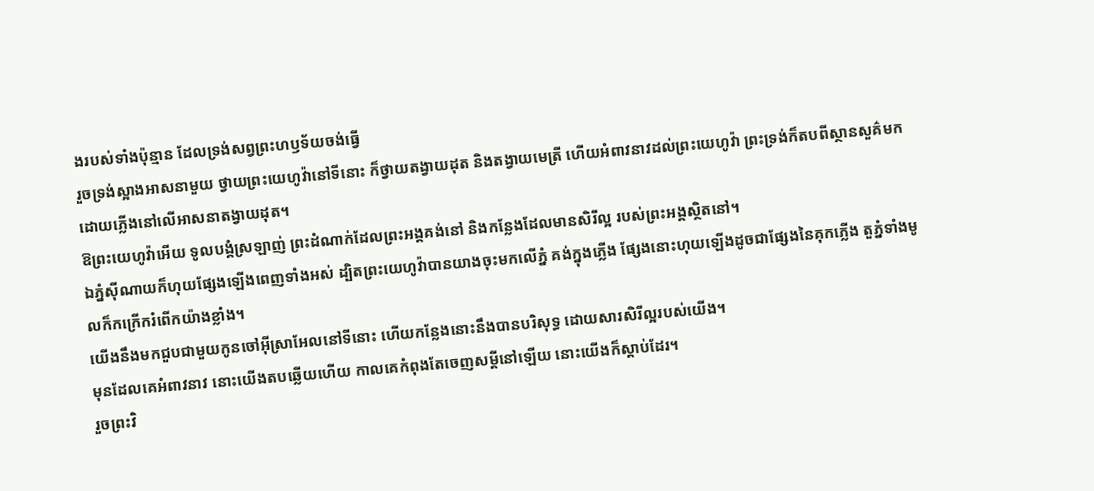ងរបស់ទាំងប៉ុន្មាន ដែលទ្រង់សព្វព្រះហឫទ័យចង់ធ្វើ
រួចទ្រង់ស្អាងអាសនាមួយ ថ្វាយព្រះយេហូវ៉ានៅទីនោះ ក៏ថ្វាយតង្វាយដុត និងតង្វាយមេត្រី ហើយអំពាវនាវដល់ព្រះយេហូវ៉ា ព្រះទ្រង់ក៏តបពីស្ថានសួគ៌មក ដោយភ្លើងនៅលើអាសនាតង្វាយដុត។
ឱព្រះយេហូវ៉ាអើយ ទូលបង្គំស្រឡាញ់ ព្រះដំណាក់ដែលព្រះអង្គគង់នៅ និងកន្លែងដែលមានសិរីល្អ របស់ព្រះអង្គស្ថិតនៅ។
ឯភ្នំស៊ីណាយក៏ហុយផ្សែងឡើងពេញទាំងអស់ ដ្បិតព្រះយេហូវ៉ាបានយាងចុះមកលើភ្នំ គង់ក្នុងភ្លើង ផ្សែងនោះហុយឡើងដូចជាផ្សែងនៃគុកភ្លើង តួភ្នំទាំងមូលក៏កក្រើករំពើកយ៉ាងខ្លាំង។
យើងនឹងមកជួបជាមួយកូនចៅអ៊ីស្រាអែលនៅទីនោះ ហើយកន្លែងនោះនឹងបានបរិសុទ្ធ ដោយសារសិរីល្អរបស់យើង។
មុនដែលគេអំពាវនាវ នោះយើងតបឆ្លើយហើយ កាលគេកំពុងតែចេញសម្ដីនៅឡើយ នោះយើងក៏ស្តាប់ដែរ។
រួចព្រះវិ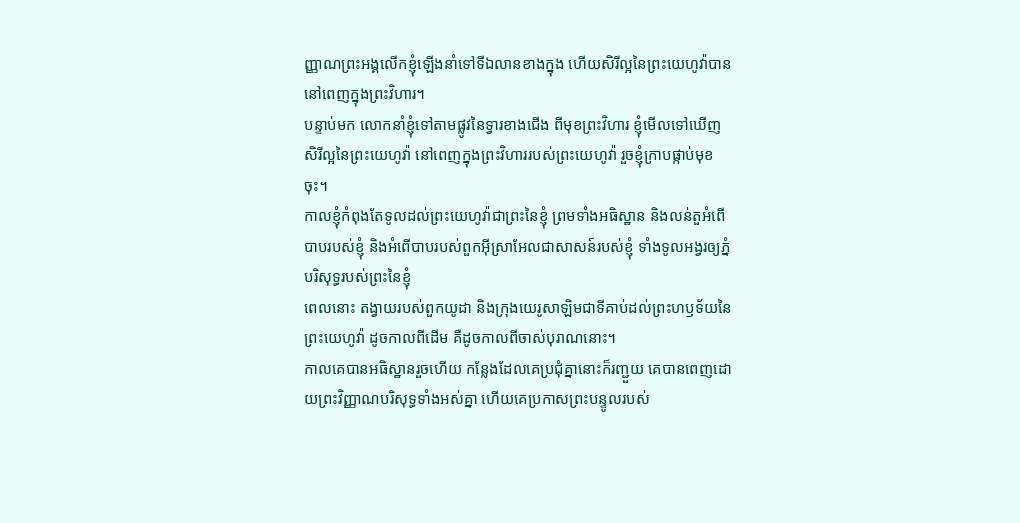ញ្ញាណព្រះអង្គលើកខ្ញុំឡើងនាំទៅទីឯលានខាងក្នុង ហើយសិរីល្អនៃព្រះយេហូវ៉ាបាននៅពេញក្នុងព្រះវិហារ។
បន្ទាប់មក លោកនាំខ្ញុំទៅតាមផ្លូវនៃទ្វារខាងជើង ពីមុខព្រះវិហារ ខ្ញុំមើលទៅឃើញសិរីល្អនៃព្រះយេហូវ៉ា នៅពេញក្នុងព្រះវិហាររបស់ព្រះយេហូវ៉ា រួចខ្ញុំក្រាបផ្កាប់មុខចុះ។
កាលខ្ញុំកំពុងតែទូលដល់ព្រះយេហូវ៉ាជាព្រះនៃខ្ញុំ ព្រមទាំងអធិស្ឋាន និងលន់តួអំពើបាបរបស់ខ្ញុំ និងអំពើបាបរបស់ពួកអ៊ីស្រាអែលជាសាសន៍របស់ខ្ញុំ ទាំងទូលអង្វរឲ្យភ្នំបរិសុទ្ធរបស់ព្រះនៃខ្ញុំ
ពេលនោះ តង្វាយរបស់ពួកយូដា និងក្រុងយេរូសាឡិមជាទីគាប់ដល់ព្រះហឫទ័យនៃព្រះយេហូវ៉ា ដូចកាលពីដើម គឺដូចកាលពីចាស់បុរាណនោះ។
កាលគេបានអធិស្ឋានរួចហើយ កន្លែងដែលគេប្រជុំគ្នានោះក៏រញ្ជួយ គេបានពេញដោយព្រះវិញ្ញាណបរិសុទ្ធទាំងអស់គ្នា ហើយគេប្រកាសព្រះបន្ទូលរបស់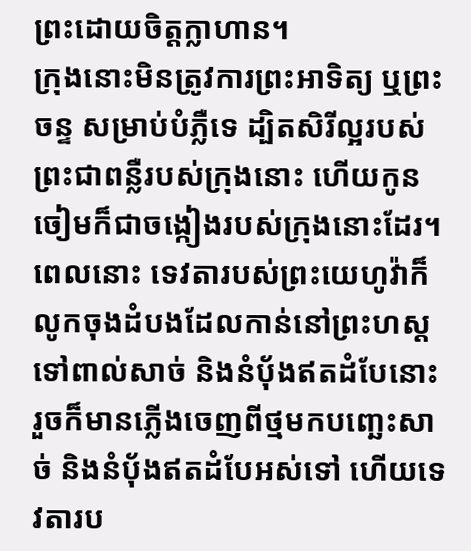ព្រះដោយចិត្តក្លាហាន។
ក្រុងនោះមិនត្រូវការព្រះអាទិត្យ ឬព្រះចន្ទ សម្រាប់បំភ្លឺទេ ដ្បិតសិរីល្អរបស់ព្រះជាពន្លឺរបស់ក្រុងនោះ ហើយកូនចៀមក៏ជាចង្កៀងរបស់ក្រុងនោះដែរ។
ពេលនោះ ទេវតារបស់ព្រះយេហូវ៉ាក៏លូកចុងដំបងដែលកាន់នៅព្រះហស្ត ទៅពាល់សាច់ និងនំបុ័ងឥតដំបែនោះ រួចក៏មានភ្លើងចេញពីថ្មមកបញ្ឆេះសាច់ និងនំបុ័ងឥតដំបែអស់ទៅ ហើយទេវតារប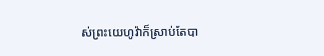ស់ព្រះយេហូវ៉ាក៏ស្រាប់តែបា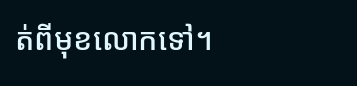ត់ពីមុខលោកទៅ។